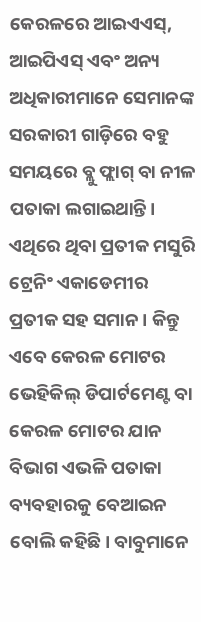କେରଳରେ ଆଇଏଏସ୍, ଆଇପିଏସ୍ ଏବଂ ଅନ୍ୟ ଅଧିକାରୀମାନେ ସେମାନଙ୍କ ସରକାରୀ ଗାଡ଼ିରେ ବହୁ ସମୟରେ ବ୍ଲୁ ଫ୍ଲାଗ୍ ବା ନୀଳ ପତାକା ଲଗାଇଥାନ୍ତି। ଏଥିରେ ଥିବା ପ୍ରତୀକ ମସୁରି ଟ୍ରେନିଂ ଏକାଡେମୀର ପ୍ରତୀକ ସହ ସମାନ । କିନ୍ତୁ ଏବେ କେରଳ ମୋଟର ଭେହିକିଲ୍ ଡିପାର୍ଟମେଣ୍ଟ ବା କେରଳ ମୋଟର ଯାନ ବିଭାଗ ଏଭଳି ପତାକା ବ୍ୟବହାରକୁ ବେଆଇନ ବୋଲି କହିଛି। ବାବୁମାନେ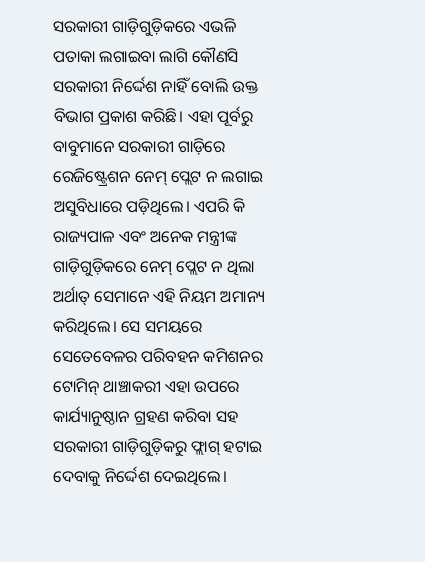ସରକାରୀ ଗାଡ଼ିଗୁଡ଼ିକରେ ଏଭଳି ପତାକା ଲଗାଇବା ଲାଗି କୌଣସି ସରକାରୀ ନିର୍ଦ୍ଦେଶ ନାହିଁ ବୋଲି ଉକ୍ତ ବିଭାଗ ପ୍ରକାଶ କରିଛି। ଏହା ପୂର୍ବରୁ ବାବୁମାନେ ସରକାରୀ ଗାଡ଼ିରେ ରେଜିଷ୍ଟ୍ରେଶନ ନେମ୍ ପ୍ଲେଟ ନ ଲଗାଇ ଅସୁବିଧାରେ ପଡ଼ିଥିଲେ। ଏପରି କି ରାଜ୍ୟପାଳ ଏବଂ ଅନେକ ମନ୍ତ୍ରୀଙ୍କ ଗାଡ଼ିଗୁଡ଼ିକରେ ନେମ୍ ପ୍ଲେଟ ନ ଥିଲା ଅର୍ଥାତ୍ ସେମାନେ ଏହି ନିୟମ ଅମାନ୍ୟ କରିଥିଲେ। ସେ ସମୟରେ ସେତେବେଳର ପରିବହନ କମିଶନର ଟୋମିନ୍ ଥାଞ୍ଚାକରୀ ଏହା ଉପରେ କାର୍ଯ୍ୟାନୁଷ୍ଠାନ ଗ୍ରହଣ କରିବା ସହ ସରକାରୀ ଗାଡ଼ିଗୁଡ଼ିକରୁ ଫ୍ଲାଗ୍ ହଟାଇ ଦେବାକୁ ନିର୍ଦ୍ଦେଶ ଦେଇଥିଲେ।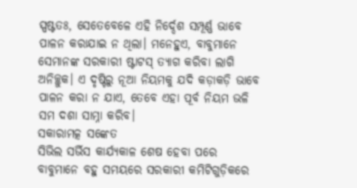ସ୍ପଷ୍ଟତଃ, ସେତେବେଳେ ଏହି ନିର୍ଦ୍ଦେଶ ସମ୍ପୂର୍ଣ୍ଣ ଭାବେ ପାଳନ କରାଯାଇ ନ ଥିଲା। ମନେହୁଏ, ବାବୁମାନେ ସେମାନଙ୍କ ସରକାରୀ ଷ୍ଟାଟସ୍ ତ୍ୟାଗ କରିବା ଲାଗି ଅନିଚ୍ଛୁକ। ଏ ଦୃଷ୍ଟିରୁ ନୂଆ ନିୟମକୁ ଯଦି କଡ଼ାକଡ଼ି ଭାବେ ପାଳନ କରା ନ ଯାଏ, ତେବେ ଏହା ପୂର୍ବ ନିୟମ ଭଳି ସମ ଦଶା ସାମ୍ନା କରିବ।
ସକାରାମତ୍କ ସଙ୍କେତ
ସିଭିଲ ସର୍ଭିସ କାର୍ଯ୍ୟକାଳ ଶେଷ ହେବା ପରେ ବାବୁମାନେ ବହୁ ସମୟରେ ସରକାରୀ କମିଟିଗୁଡ଼ିକରେ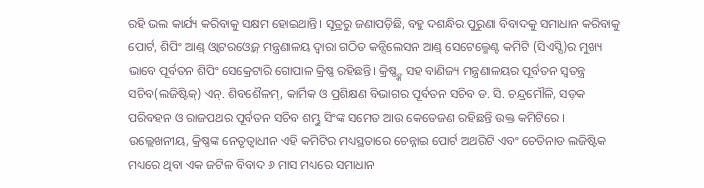ରହି ଭଲ କାର୍ଯ୍ୟ କରିବାକୁ ସକ୍ଷମ ହୋଇଥାନ୍ତି। ସୂତ୍ରରୁ ଜଣାପଡ଼ିଛି, ବହୁ ଦଶନ୍ଧିର ପୁରୁଣା ବିବାଦକୁ ସମାଧାନ କରିବାକୁ ପୋର୍ଟ, ଶିପିଂ ଆଣ୍ଡ୍ ଓ୍ବାଟରଓ୍ବେଜ୍ ମନ୍ତ୍ରଣାଳୟ ଦ୍ୱାରା ଗଠିତ କନ୍ସିଲେସନ ଆଣ୍ଡ୍ ସେଟେଲ୍ମେଣ୍ଟ କମିଟି (ସିଏସ୍ସି)ର ମୁଖ୍ୟ ଭାବେ ପୂର୍ବତନ ଶିପିଂ ସେକ୍ରେଟାରି ଗୋପାଳ କ୍ରିଷ୍ଣ ରହିଛନ୍ତି। କ୍ରିଷ୍ଣ୍ଙ୍କ ସହ ବାଣିଜ୍ୟ ମନ୍ତ୍ରଣାଳୟର ପୂର୍ବତନ ସ୍ବତନ୍ତ୍ର ସଚିବ(ଲଜିଷ୍ଟିକ୍) ଏନ୍. ଶିବଶୈଳମ୍, କାର୍ମିକ ଓ ପ୍ରଶିକ୍ଷଣ ବିଭାଗର ପୂର୍ବତନ ସଚିବ ଡ. ସି. ଚନ୍ଦ୍ରମୌଳି, ସଡ଼କ ପରିବହନ ଓ ରାଜପଥର ପୂର୍ବତନ ସଚିବ ଶମ୍ଭୁ ସିଂଙ୍କ ସମେତ ଆଉ କେତେଜଣ ରହିଛନ୍ତି ଉକ୍ତ କମିଟିରେ । ଉଲ୍ଲେଖନୀୟ, କ୍ରିଷ୍ଣଙ୍କ ନେତୃତ୍ୱାଧୀନ ଏହି କମିଟିର ମଧ୍ୟସ୍ଥତାରେ ଚେନ୍ନାଇ ପୋର୍ଟ ଅଥରିଟି ଏବଂ ଚେତିନାଡ ଲଜିଷ୍ଟିକ ମଧ୍ୟରେ ଥିବା ଏକ ଜଟିଳ ବିବାଦ ୬ ମାସ ମଧ୍ୟରେ ସମାଧାନ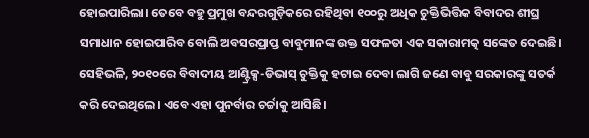ହୋଇପାରିଲା। ତେବେ ବହୁ ପ୍ରମୁଖ ବନ୍ଦରଗୁଡ଼ିକରେ ରହିଥିବା ୧୦୦ରୁ ଅଧିକ ଚୁକ୍ତିଭିତ୍ତିକ ବିବାଦର ଶୀଘ୍ର ସମାଧାନ ହୋଇପାରିବ ବୋଲି ଅବସରପ୍ରାପ୍ତ ବାବୁମାନଙ୍କ ଉକ୍ତ ସଫଳତା ଏକ ସକାରାମତ୍କ ସଙ୍କେତ ଦେଇଛି। ସେହିଭଳି, ୨୦୧୦ରେ ବିବାଦୀୟ ଆଣ୍ଟ୍ରିକ୍ସ-ଡିଭାସ୍ ଚୁକ୍ତିକୁ ହଟାଇ ଦେବା ଲାଗି ଜଣେ ବାବୁ ସରକାରଙ୍କୁ ସତର୍କ କରି ଦେଇଥିଲେ। ଏବେ ଏହା ପୁନର୍ବାର ଚର୍ଚ୍ଚାକୁ ଆସିଛି।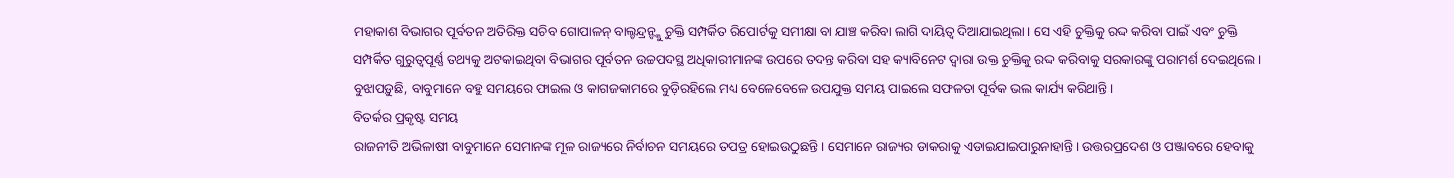ମହାକାଶ ବିଭାଗର ପୂର୍ବତନ ଅତିରିକ୍ତ ସଚିବ ଗୋପାଳନ୍ ବାଲ୍ଚନ୍ଦ୍ରନ୍ଙ୍କୁ ଚୁକ୍ତି ସମ୍ପର୍କିତ ରିପୋର୍ଟକୁ ସମୀକ୍ଷା ବା ଯାଞ୍ଚ କରିବା ଲାଗି ଦାୟିତ୍ୱ ଦିଆଯାଇଥିଲା। ସେ ଏହି ଚୁକ୍ତିକୁ ରଦ୍ଦ କରିବା ପାଇଁ ଏବଂ ଚୁକ୍ତି ସମ୍ପର୍କିତ ଗୁରୁତ୍ୱପୂର୍ଣ୍ଣ ତଥ୍ୟକୁ ଅଟକାଇଥିବା ବିଭାଗର ପୂର୍ବତନ ଉଚ୍ଚପଦସ୍ଥ ଅଧିକାରୀମାନଙ୍କ ଉପରେ ତଦନ୍ତ କରିବା ସହ କ୍ୟାବିନେଟ ଦ୍ୱାରା ଉକ୍ତ ଚୁକ୍ତିକୁ ରଦ୍ଦ କରିବାକୁ ସରକାରଙ୍କୁ ପରାମର୍ଶ ଦେଇଥିଲେ। ବୁଝାପଡ଼ୁଛି, ବାବୁମାନେ ବହୁ ସମୟରେ ଫାଇଲ ଓ କାଗଜକାମରେ ବୁଡ଼ିରହିଲେ ମଧ୍ୟ ବେଳେବେଳେ ଉପଯୁକ୍ତ ସମୟ ପାଇଲେ ସଫଳତା ପୂର୍ବକ ଭଲ କାର୍ଯ୍ୟ କରିଥାନ୍ତି।
ବିତର୍କର ପ୍ରକୃଷ୍ଟ ସମୟ
ରାଜନୀତି ଅଭିଳାଷୀ ବାବୁମାନେ ସେମାନଙ୍କ ମୂଳ ରାଜ୍ୟରେ ନିର୍ବାଚନ ସମୟରେ ତପତ୍ର ହୋଇଉଠୁଛନ୍ତି। ସେମାନେ ରାଜ୍ୟର ଡାକରାକୁ ଏଡାଇଯାଇପାରୁନାହାନ୍ତି। ଉତ୍ତରପ୍ରଦେଶ ଓ ପଞ୍ଜାବରେ ହେବାକୁ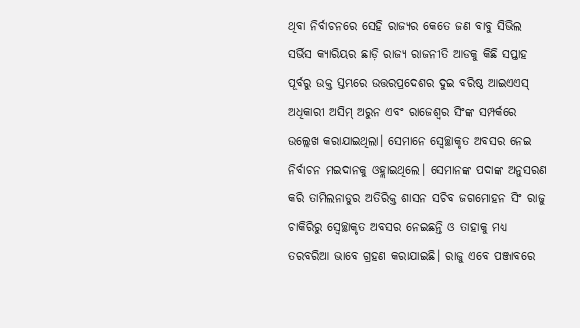ଥିବା ନିର୍ବାଚନରେ ସେହି ରାଜ୍ୟର କେତେ ଜଣ ବାବୁ ସିଭିଲ ସର୍ଭିସ କ୍ୟାରିୟର ଛାଡ଼ି ରାଜ୍ୟ ରାଜନୀତି ଆଡକୁ କିଛି ସପ୍ତାହ ପୂର୍ବରୁ ଉକ୍ତ ସ୍ତମ୍ଭରେ ଉତ୍ତରପ୍ରଦେଶର ଦୁଇ ବରିଷ୍ଠ ଆଇଏଏସ୍ ଅଧିକାରୀ ଅସିମ୍ ଅରୁନ ଏବଂ ରାଜେଶ୍ୱର ସିଂଙ୍କ ସମ୍ପର୍କରେ ଉଲ୍ଲେଖ କରାଯାଇଥିଲା। ସେମାନେ ସ୍ବେଚ୍ଛାକୃତ ଅବସର ନେଇ ନିର୍ବାଚନ ମଇଦାନକୁ ଓହ୍ଲାଇଥିଲେ। ସେମାନଙ୍କ ପଦାଙ୍କ ଅନୁସରଣ କରି ତାମିଲନାଡୁର ଅତିରିକ୍ତ ଶାସନ ସଚିବ ଜଗମୋହନ ସିଂ ରାଜୁ ଚାକିରିରୁ ସ୍ବେଚ୍ଛାକୃତ ଅବସର ନେଇଛନ୍ତି ଓ ତାହାକୁ ମଧ୍ୟ ତରବରିଆ ଭାବେ ଗ୍ରହଣ କରାଯାଇଛି। ରାଜୁ ଏବେ ପଞ୍ଜାବରେ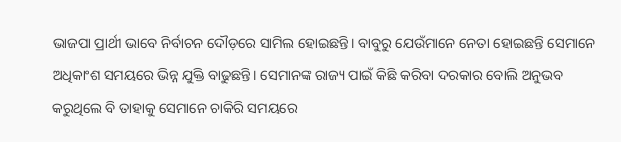ଭାଜପା ପ୍ରାର୍ଥୀ ଭାବେ ନିର୍ବାଚନ ଦୌଡ଼ରେ ସାମିଲ ହୋଇଛନ୍ତି। ବାବୁରୁ ଯେଉଁମାନେ ନେତା ହୋଇଛନ୍ତି ସେମାନେ ଅଧିକାଂଶ ସମୟରେ ଭିନ୍ନ ଯୁକ୍ତି ବାଢୁଛନ୍ତି। ସେମାନଙ୍କ ରାଜ୍ୟ ପାଇଁ କିଛି କରିବା ଦରକାର ବୋଲି ଅନୁଭବ କରୁଥିଲେ ବି ତାହାକୁ ସେମାନେ ଚାକିରି ସମୟରେ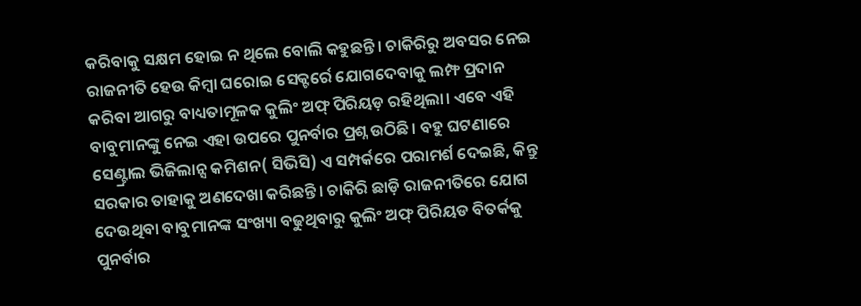କରିବାକୁ ସକ୍ଷମ ହୋଇ ନ ଥିଲେ ବୋଲି କହୁଛନ୍ତି। ଚାକିରିରୁ ଅବସର ନେଇ ରାଜନୀତି ହେଉ କିମ୍ବା ଘରୋଇ ସେକ୍ଟର୍ରେ ଯୋଗଦେବାକୁ ଲମ୍ଫ ପ୍ରଦାନ କରିବା ଆଗରୁ ବାଧ୍ୟତାମୂଳକ କୁଲିଂ ଅଫ୍ ପିରିୟଡ଼ ରହିଥିଲା। ଏବେ ଏହି ବାବୁମାନଙ୍କୁ ନେଇ ଏହା ଉପରେ ପୁନର୍ବାର ପ୍ରଶ୍ନ ଉଠିଛି। ବହୁ ଘଟଣାରେ ସେଣ୍ଟ୍ରାଲ ଭିଜିଲାନ୍ସ କମିଶନ( ସିଭିସି) ଏ ସମ୍ପର୍କରେ ପରାମର୍ଶ ଦେଇଛି, କିନ୍ତୁ ସରକାର ତାହାକୁ ଅଣଦେଖା କରିଛନ୍ତି। ଚାକିରି ଛାଡ଼ି ରାଜନୀତିରେ ଯୋଗ ଦେଉଥିବା ବାବୁମାନଙ୍କ ସଂଖ୍ୟା ବଢୁଥିବାରୁ କୁଲିଂ ଅଫ୍ ପିରିୟଡ ବିତର୍କକୁ ପୁନର୍ବାର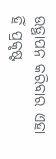ଉତ୍ଥାପନ କରିବାର ଏହା ହିଁ ପ୍ରକୃଷ୍ଟ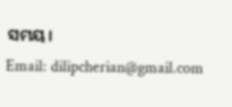ସମୟ।
Email: dilipcherian@gmail.com